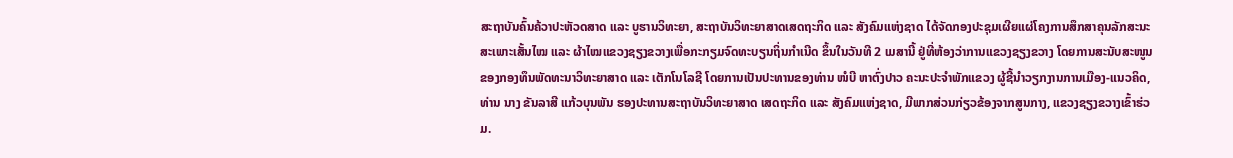ສະຖາບັນຄົ້ນຄ້ວາປະຫັວດສາດ ແລະ ບູຮານວິທະຍາ, ສະຖາບັນວິທະຍາສາດເສດຖະກິດ ແລະ ສັງຄົມແຫ່ງຊາດ ໄດ້ຈັດກອງປະຊຸມເຜີຍແຜ່ໂຄງການສຶກສາຄຸນລັກສະນະສະເພາະເສັ້ນໄໝ ແລະ ຜ້າໄໝແຂວງຊຽງຂວາງເພື່ອກະກຽມຈົດທະບຽນຖິ່ນກຳເນີດ ຂຶ້ນໃນວັນທີ 2 ເມສານີ້ ຢູ່ທີ່ຫ້ອງວ່າການແຂວງຊຽງຂວາງ ໂດຍການສະນັບສະໜູນ ຂອງກອງທຶນພັດທະນາວິທະຍາສາດ ແລະ ເຕັກໂນໂລຊີ ໂດຍການເປັນປະທານຂອງທ່ານ ໜໍບີ ຫາຕົ່ງປາວ ຄະນະປະຈຳພັກແຂວງ ຜູ້ຊີ້ນຳວຽກງານການເມືອງ-ແນວຄິດ, ທ່ານ ນາງ ຂັນລາສີ ແກ້ວບຸນພັນ ຮອງປະທານສະຖາບັນວິທະຍາສາດ ເສດຖະກິດ ແລະ ສັງຄົມແຫ່ງຊາດ, ມີພາກສ່ວນກ່ຽວຂ້ອງຈາກສູນກາງ, ແຂວງຊຽງຂວາງເຂົ້າຮ່ວມ.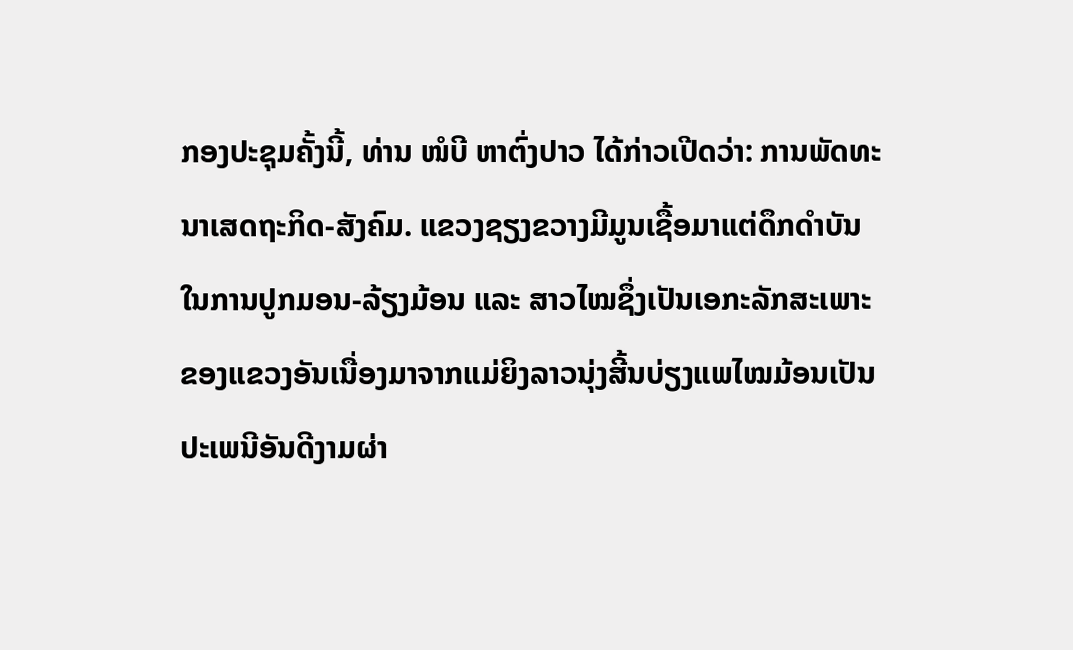ກອງປະຊຸມຄັ້ງນີ້, ທ່ານ ໜໍບີ ຫາຕົ່ງປາວ ໄດ້ກ່າວເປີດວ່າ: ການພັດທະນາເສດຖະກິດ-ສັງຄົມ. ແຂວງຊຽງຂວາງມີມູນເຊື້ອມາແຕ່ດຶກດຳບັນໃນການປູກມອນ-ລ້ຽງມ້ອນ ແລະ ສາວໄໝຊຶ່ງເປັນເອກະລັກສະເພາະຂອງແຂວງອັນເນື່ອງມາຈາກແມ່ຍິງລາວນຸ່ງສີ້ນບ່ຽງແພໄໝມ້ອນເປັນປະເພນີອັນດີງາມຜ່າ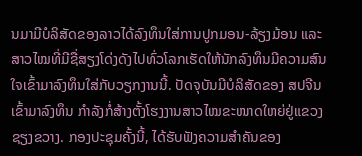ນມາມີບໍລິສັດຂອງລາວໄດ້ລົງທຶນໃສ່ການປູກມອນ-ລ້ຽງມ້ອນ ແລະ ສາວໄໝທີ່ມີຊື່ສຽງໂດ່ງດັງໄປທົ່ວໂລກເຮັດໃຫ້ນັກລົງທຶນມີຄວາມສົນໃຈເຂົ້າມາລົງທຶນໃສ່ກັບວຽກງານນີ້. ປັດຈຸບັນມີບໍລິສັດຂອງ ສປຈີນ ເຂົ້າມາລົງທຶນ ກຳລັງກໍ່ສ້າງຕັ້ງໂຮງງານສາວໄໝຂະໜາດໃຫຍ່ຢູ່ແຂວງຊຽງຂວາງ. ກອງປະຊຸມຄັ້ງນີ້, ໄດ້ຮັບຟັງຄວາມສຳຄັນຂອງ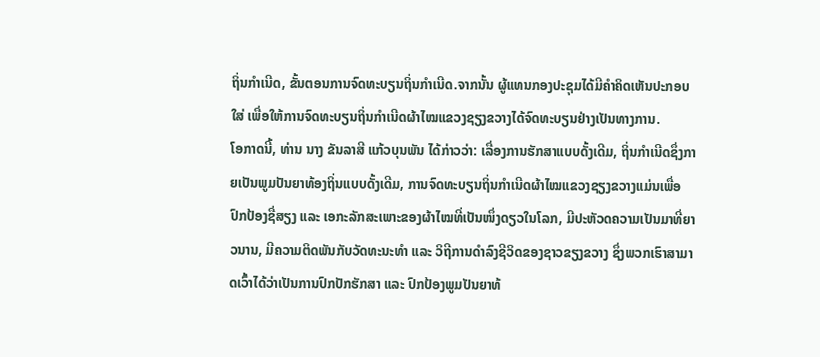ຖິ່ນກຳເນີດ, ຂັ້ນຕອນການຈົດທະບຽນຖິ່ນກຳເນີດ.ຈາກນັ້ນ ຜູ້ແທນກອງປະຊຸມໄດ້ມີຄຳຄິດເຫັນປະກອບໃສ່ ເພື່ອໃຫ້ການຈົດທະບຽນຖິ່ນກຳເນີດຜ້າໄໝແຂວງຊຽງຂວາງໄດ້ຈົດທະບຽນຢ່າງເປັນທາງການ.
ໂອກາດນີ້, ທ່ານ ນາງ ຂັນລາສີ ແກ້ວບຸນພັນ ໄດ້ກ່າວວ່າ: ເລື່ອງການຮັກສາແບບດັ້ງເດີມ, ຖິ່ນກຳເນີດຊຶ່ງກາຍເປັນພູມປັນຍາທ້ອງຖິ່ນແບບດັ້ງເດີມ, ການຈົດທະບຽນຖິ່ນກຳເນີດຜ້າໄໝແຂວງຊຽງຂວາງແມ່ນເພື່ອປົກປ້ອງຊື່ສຽງ ແລະ ເອກະລັກສະເພາະຂອງຜ້າໄໝທີ່ເປັນໜຶ່ງດຽວໃນໂລກ, ມີປະຫັວດຄວາມເປັນມາທີ່ຍາວນານ, ມີຄວາມຕິດພັນກັບວັດທະນະທຳ ແລະ ວິຖີການດຳລົງຊີວິດຂອງຊາວຂຽງຂວາງ ຊຶ່ງພວກເຮົາສາມາດເວົ້າໄດ້ວ່າເປັນການປົກປັກຮັກສາ ແລະ ປົກປ້ອງພູມປັນຍາທ້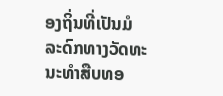ອງຖິ່ນທີ່ເປັນມໍລະດົກທາງວັດທະນະທຳສືບທອ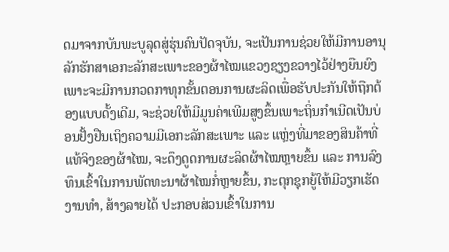ດມາຈາກບັນພະບູລຸດສູ່ຮຸ່ນຄົນປັດຈຸບັນ, ຈະເປັນການຊ່ວຍໃຫ້ມີການອານຸລັກຮັກສາເອກະລັກສະເພາະຂອງຜ້າໄໝແຂວງຊຽງຂວາງໄວ້ຢ່າງຍືນຍົງເພາະຈະມີການກວດກາທຸກຂັ້ນຕອນການຜະລິດເພື່ອຮັບປະກັນໃຫ້ຖືກຕ້ອງແບບດັ້ງເດີມ, ຈະຊ່ວຍໃຫ້ມີມູນຄ່າເພີມສູງຂຶ້ນເພາະຖິ່ນກຳເນີດເປັນບ່ອນຢັ້ງຢືນເຖິງຄວາມມີເອກະລັກສະເພາະ ແລະ ແຫຼ່ງທີ່ມາຂອງສິນຄ້າທີ່ແທ້ຈິງຂອງຜ້າໄໝ, ຈະດຶງດູດການຜະລິດຜ້າໄໝຫຼາຍຂຶ້ນ ແລະ ການລົງທຶນເຂົ້າໃນການພັດທະນາຜ້າໄໝກໍ່ຫຼາຍຂຶ້ນ, ກະຕຸກຊຸກຍູ້ໃຫ້ມີວຽກເຮັດງານທຳ, ສ້າງລາຍໄດ້ ປະກອບສ່ວນເຂົ້າໃນການ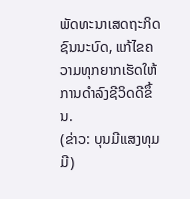ພັດທະນາເສດຖະກິດຊົນນະບົດ, ແກ້ໄຂຄວາມທຸກຍາກເຮັດໃຫ້ການດຳລົງຊີວິດດີຂຶ້ນ.
(ຂ່າວ: ບຸນມີແສງທຸມມີ)